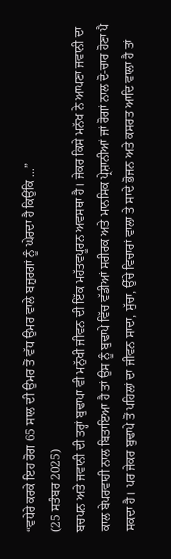“ਵਧੇਰੇ ਕਰਕੇ ਇਹ ਰੋਗ 65 ਸਾਲ ਦੀ ਉਮਰ ਤੋਂ ਵੱਧ ਉਮਰ ਵਾਲੇ ਬਜ਼ੁਰਗਾਂ ਨੂੰ ਘੇਰਦਾ ਹੈ ਕਿਉਂਕਿ ...”
(25 ਸਤੰਬਰ 2025)
ਬਚਪਨ ਅਤੇ ਜਵਾਨੀ ਦੀ ਤਰ੍ਹਾਂ ਬੁਢਾਪਾ ਵੀ ਮਨੁੱਖੀ ਜੀਵਨ ਦੀ ਇੱਕ ਮਹੱਤਵਪੂਰਨ ਅਵਸਥਾ ਹੈ। ਜੇਕਰ ਕਿਸੇ ਮਨੱਖ ਨੇ ਆਪਣਾ ਜਵਾਨੀ ਦਾ ਕਾਲ ਬੇਪਰਵਾਹੀ ਨਾਲ ਬਿਤਾਇਆ ਹੈ ਤਾਂ ਉਸ ਨੂੰ ਬੁਢਾਪੇ ਵਿੱਚ ਵੱਡੀਆਂ ਸਰੀਰਕ ਅਤੇ ਮਾਨਸਿਕ ਪ੍ਰੇਸ਼ਾਨੀਆਂ ਜਾਂ ਰੋਗਾਂ ਨਾਲ ਦੋ-ਚਾਰ ਹੋਣਾ ਪੈ ਸਕਦਾ ਹੈ। ਪਰ ਜੇਕਰ ਬੁਢਾਪੇ ਤੋਂ ਪਹਿਲਾਂ ਦਾ ਜੀਵਨ ਸਾਦਾ, ਸੁੱਚਾ, ਉੱਚੇ ਵਿਚਾਰਾਂ ਵਾਲਾ ਤੇ ਸਾਦੇ ਭੋਜਨ ਅਤੇ ਕਸਰਤ ਆਦਿ ਵਾਲਾ ਹੈ ਤਾਂ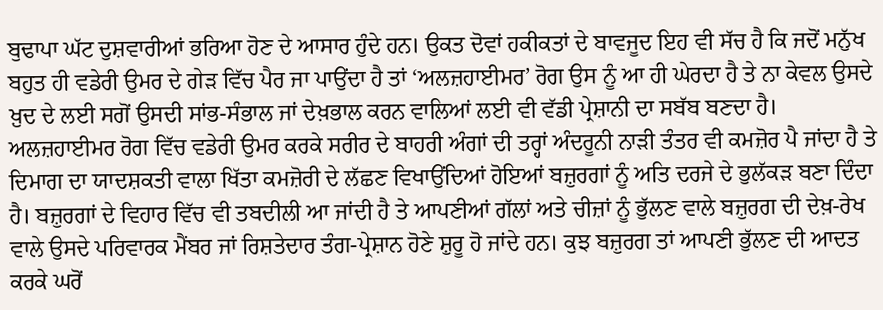ਬੁਢਾਪਾ ਘੱਟ ਦੁਸ਼ਵਾਰੀਆਂ ਭਰਿਆ ਹੋਣ ਦੇ ਆਸਾਰ ਹੁੰਦੇ ਹਨ। ਉਕਤ ਦੋਵਾਂ ਹਕੀਕਤਾਂ ਦੇ ਬਾਵਜੂਦ ਇਹ ਵੀ ਸੱਚ ਹੈ ਕਿ ਜਦੋਂ ਮਨੁੱਖ ਬਹੁਤ ਹੀ ਵਡੇਰੀ ਉਮਰ ਦੇ ਗੇੜ ਵਿੱਚ ਪੈਰ ਜਾ ਪਾਉਂਦਾ ਹੈ ਤਾਂ ‘ਅਲਜ਼ਹਾਈਮਰ’ ਰੋਗ ਉਸ ਨੂੰ ਆ ਹੀ ਘੇਰਦਾ ਹੈ ਤੇ ਨਾ ਕੇਵਲ ਉਸਦੇ ਖ਼ੁਦ ਦੇ ਲਈ ਸਗੋਂ ਉਸਦੀ ਸਾਂਭ-ਸੰਭਾਲ ਜਾਂ ਦੇਖ਼ਭਾਲ ਕਰਨ ਵਾਲਿਆਂ ਲਈ ਵੀ ਵੱਡੀ ਪ੍ਰੇਸ਼ਾਨੀ ਦਾ ਸਬੱਬ ਬਣਦਾ ਹੈ।
ਅਲਜ਼ਹਾਈਮਰ ਰੋਗ ਵਿੱਚ ਵਡੇਰੀ ਉਮਰ ਕਰਕੇ ਸਰੀਰ ਦੇ ਬਾਹਰੀ ਅੰਗਾਂ ਦੀ ਤਰ੍ਹਾਂ ਅੰਦਰੂਨੀ ਨਾੜੀ ਤੰਤਰ ਵੀ ਕਮਜ਼ੋਰ ਪੈ ਜਾਂਦਾ ਹੈ ਤੇ ਦਿਮਾਗ ਦਾ ਯਾਦਸ਼ਕਤੀ ਵਾਲਾ ਖਿੱਤਾ ਕਮਜ਼ੋਰੀ ਦੇ ਲੱਛਣ ਵਿਖਾਉਂਦਿਆਂ ਹੋਇਆਂ ਬਜ਼ੁਰਗਾਂ ਨੂੰ ਅਤਿ ਦਰਜੇ ਦੇ ਭੁਲੱਕੜ ਬਣਾ ਦਿੰਦਾ ਹੈ। ਬਜ਼ੁਰਗਾਂ ਦੇ ਵਿਹਾਰ ਵਿੱਚ ਵੀ ਤਬਦੀਲੀ ਆ ਜਾਂਦੀ ਹੈ ਤੇ ਆਪਣੀਆਂ ਗੱਲਾਂ ਅਤੇ ਚੀਜ਼ਾਂ ਨੂੰ ਭੁੱਲਣ ਵਾਲੇ ਬਜ਼ੁਰਗ ਦੀ ਦੇਖ਼-ਰੇਖ ਵਾਲੇ ਉਸਦੇ ਪਰਿਵਾਰਕ ਮੈਂਬਰ ਜਾਂ ਰਿਸ਼ਤੇਦਾਰ ਤੰਗ-ਪ੍ਰੇਸ਼ਾਨ ਹੋਣੇ ਸ਼ੁਰੂ ਹੋ ਜਾਂਦੇ ਹਨ। ਕੁਝ ਬਜ਼ੁਰਗ ਤਾਂ ਆਪਣੀ ਭੁੱਲਣ ਦੀ ਆਦਤ ਕਰਕੇ ਘਰੋਂ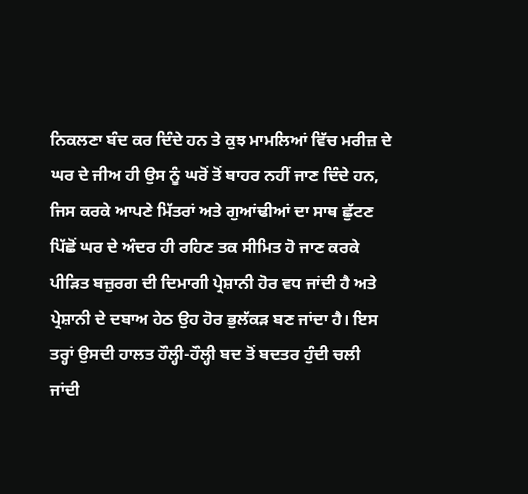ਨਿਕਲਣਾ ਬੰਦ ਕਰ ਦਿੰਦੇ ਹਨ ਤੇ ਕੁਝ ਮਾਮਲਿਆਂ ਵਿੱਚ ਮਰੀਜ਼ ਦੇ ਘਰ ਦੇ ਜੀਅ ਹੀ ਉਸ ਨੂੰ ਘਰੋਂ ਤੋਂ ਬਾਹਰ ਨਹੀਂ ਜਾਣ ਦਿੰਦੇ ਹਨ, ਜਿਸ ਕਰਕੇ ਆਪਣੇ ਮਿੱਤਰਾਂ ਅਤੇ ਗੁਆਂਢੀਆਂ ਦਾ ਸਾਥ ਛੁੱਟਣ ਪਿੱਛੋਂ ਘਰ ਦੇ ਅੰਦਰ ਹੀ ਰਹਿਣ ਤਕ ਸੀਮਿਤ ਹੋ ਜਾਣ ਕਰਕੇ ਪੀੜਿਤ ਬਜ਼ੁਰਗ ਦੀ ਦਿਮਾਗੀ ਪ੍ਰੇਸ਼ਾਨੀ ਹੋਰ ਵਧ ਜਾਂਦੀ ਹੈ ਅਤੇ ਪ੍ਰੇਸ਼ਾਨੀ ਦੇ ਦਬਾਅ ਹੇਠ ਉਹ ਹੋਰ ਭੁਲੱਕੜ ਬਣ ਜਾਂਦਾ ਹੈ। ਇਸ ਤਰ੍ਹਾਂ ਉਸਦੀ ਹਾਲਤ ਹੌਲ੍ਹੀ-ਹੌਲ੍ਹੀ ਬਦ ਤੋਂ ਬਦਤਰ ਹੁੰਦੀ ਚਲੀ ਜਾਂਦੀ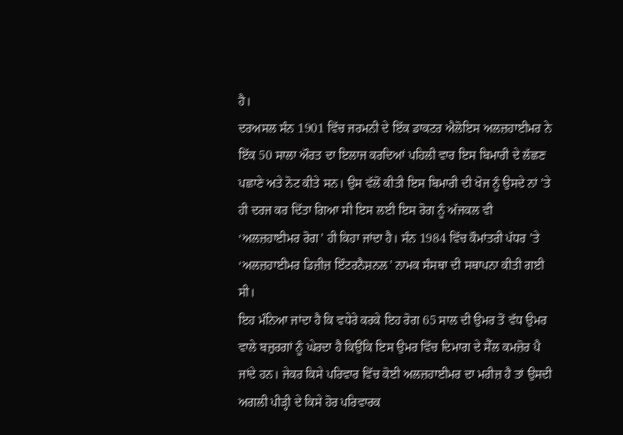ਹੈ।
ਦਰਅਸਲ ਸੰਨ 1901 ਵਿੱਚ ਜਰਮਨੀ ਦੇ ਇੱਕ ਡਾਕਟਰ ਐਲੋਇਸ ਅਲਜ਼ਹਾਈਮਰ ਨੇ ਇੱਕ 50 ਸਾਲਾ ਔਰਤ ਦਾ ਇਲਾਜ ਕਰਦਿਆਂ ਪਹਿਲੀ ਵਾਰ ਇਸ ਬਿਮਾਰੀ ਦੇ ਲੱਛਣ ਪਛਾਣੇ ਅਤੇ ਨੋਟ ਕੀਤੇ ਸਨ। ਉਸ ਵੱਲੋਂ ਕੀਤੀ ਇਸ ਬਿਮਾਰੀ ਦੀ ਖੋਜ ਨੂੰ ਉਸਦੇ ਨਾਂ ’ਤੇ ਹੀ ਦਰਜ ਕਰ ਦਿੱਤਾ ਗਿਆ ਸੀ ਇਸ ਲਈ ਇਸ ਰੋਗ ਨੂੰ ਅੱਜਕਲ ਵੀ ‘ਅਲਜ਼ਹਾਈਮਰ ਰੋਗ’ ਹੀ ਕਿਹਾ ਜਾਂਦਾ ਹੈ। ਸੰਨ 1984 ਵਿੱਚ ਕੌਮਾਂਤਰੀ ਪੱਧਰ ’ਤੇ ‘ਅਲਜ਼ਹਾਈਮਰ ਡਿਜ਼ੀਜ਼ ਇੰਟਰਨੈਸ਼ਨਲ’ ਨਾਮਕ ਸੰਸਥਾ ਦੀ ਸਥਾਪਨਾ ਕੀਤੀ ਗਈ ਸੀ।
ਇਹ ਮੰਨਿਆ ਜਾਂਦਾ ਹੈ ਕਿ ਵਧੇਰੇ ਕਰਕੇ ਇਹ ਰੋਗ 65 ਸਾਲ ਦੀ ਉਮਰ ਤੋਂ ਵੱਧ ਉਮਰ ਵਾਲੇ ਬਜ਼ੁਰਗਾਂ ਨੂੰ ਘੇਰਦਾ ਹੈ ਕਿਉਂਕਿ ਇਸ ਉਮਰ ਵਿੱਚ ਦਿਮਾਗ ਦੇ ਸੈੱਲ ਕਮਜ਼ੋਰ ਪੈ ਜਾਂਦੇ ਹਨ। ਜੇਕਰ ਕਿਸੇ ਪਰਿਵਾਰ ਵਿੱਚ ਕੋਈ ਅਲਜ਼ਹਾਈਮਰ ਦਾ ਮਰੀਜ਼ ਹੈ ਤਾਂ ਉਸਦੀ ਅਗਲੀ ਪੀੜ੍ਹੀ ਦੇ ਕਿਸੇ ਹੋਰ ਪਰਿਵਾਰਕ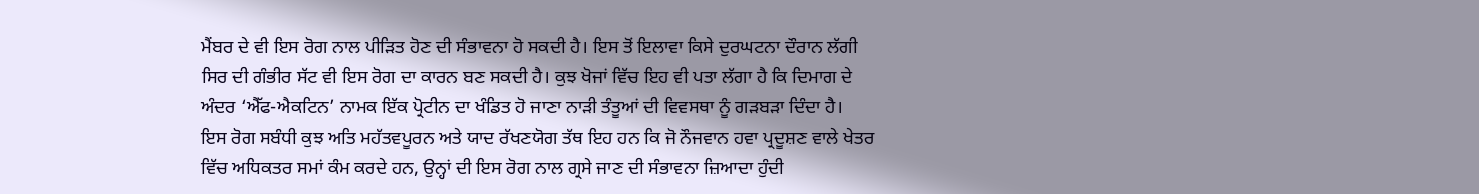ਮੈਂਬਰ ਦੇ ਵੀ ਇਸ ਰੋਗ ਨਾਲ ਪੀੜਿਤ ਹੋਣ ਦੀ ਸੰਭਾਵਨਾ ਹੋ ਸਕਦੀ ਹੈ। ਇਸ ਤੋਂ ਇਲਾਵਾ ਕਿਸੇ ਦੁਰਘਟਨਾ ਦੌਰਾਨ ਲੱਗੀ ਸਿਰ ਦੀ ਗੰਭੀਰ ਸੱਟ ਵੀ ਇਸ ਰੋਗ ਦਾ ਕਾਰਨ ਬਣ ਸਕਦੀ ਹੈ। ਕੁਝ ਖੋਜਾਂ ਵਿੱਚ ਇਹ ਵੀ ਪਤਾ ਲੱਗਾ ਹੈ ਕਿ ਦਿਮਾਗ ਦੇ ਅੰਦਰ ‘ਐੱਫ-ਐਕਟਿਨ’ ਨਾਮਕ ਇੱਕ ਪ੍ਰੋਟੀਨ ਦਾ ਖੰਡਿਤ ਹੋ ਜਾਣਾ ਨਾੜੀ ਤੰਤੂਆਂ ਦੀ ਵਿਵਸਥਾ ਨੂੰ ਗੜਬੜਾ ਦਿੰਦਾ ਹੈ।
ਇਸ ਰੋਗ ਸਬੰਧੀ ਕੁਝ ਅਤਿ ਮਹੱਤਵਪੂਰਨ ਅਤੇ ਯਾਦ ਰੱਖਣਯੋਗ ਤੱਥ ਇਹ ਹਨ ਕਿ ਜੋ ਨੌਜਵਾਨ ਹਵਾ ਪ੍ਰਦੂਸ਼ਣ ਵਾਲੇ ਖੇਤਰ ਵਿੱਚ ਅਧਿਕਤਰ ਸਮਾਂ ਕੰਮ ਕਰਦੇ ਹਨ, ਉਨ੍ਹਾਂ ਦੀ ਇਸ ਰੋਗ ਨਾਲ ਗ੍ਰਸੇ ਜਾਣ ਦੀ ਸੰਭਾਵਨਾ ਜ਼ਿਆਦਾ ਹੁੰਦੀ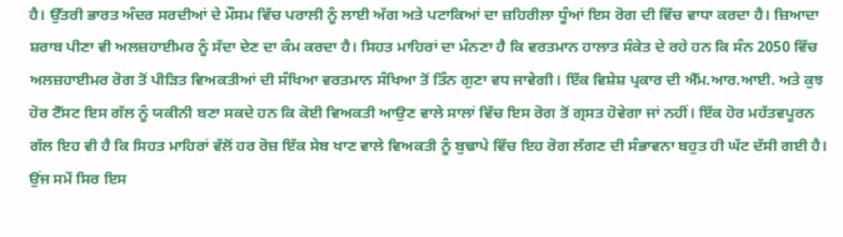ਹੈ। ਉੱਤਰੀ ਭਾਰਤ ਅੰਦਰ ਸਰਦੀਆਂ ਦੇ ਮੌਸਮ ਵਿੱਚ ਪਰਾਲੀ ਨੂੰ ਲਾਈ ਅੱਗ ਅਤੇ ਪਟਾਕਿਆਂ ਦਾ ਜ਼ਹਿਰੀਲਾ ਧੂੰਆਂ ਇਸ ਰੋਗ ਦੀ ਵਿੱਚ ਵਾਧਾ ਕਰਦਾ ਹੈ। ਜ਼ਿਆਦਾ ਸ਼ਰਾਬ ਪੀਣਾ ਵੀ ਅਲਜ਼ਹਾਈਮਰ ਨੂੰ ਸੱਦਾ ਦੇਣ ਦਾ ਕੰਮ ਕਰਦਾ ਹੈ। ਸਿਹਤ ਮਾਹਿਰਾਂ ਦਾ ਮੰਨਣਾ ਹੈ ਕਿ ਵਰਤਮਾਨ ਹਾਲਾਤ ਸੰਕੇਤ ਦੇ ਰਹੇ ਹਨ ਕਿ ਸੰਨ 2050 ਵਿੱਚ ਅਲਜ਼ਹਾਈਮਰ ਰੋਗ ਤੋਂ ਪੀੜਿਤ ਵਿਅਕਤੀਆਂ ਦੀ ਸੰਖਿਆ ਵਰਤਮਾਨ ਸੰਖਿਆ ਤੋਂ ਤਿੰਨ ਗੁਣਾ ਵਧ ਜਾਵੇਗੀ। ਇੱਕ ਵਿਸ਼ੇਸ਼ ਪ੍ਰਕਾਰ ਦੀ ਐੱਮ.ਆਰ.ਆਈ. ਅਤੇ ਕੁਝ ਹੋਰ ਟੈੱਸਟ ਇਸ ਗੱਲ ਨੂੰ ਯਕੀਨੀ ਬਣਾ ਸਕਦੇ ਹਨ ਕਿ ਕੋਈ ਵਿਅਕਤੀ ਆਉਣ ਵਾਲੇ ਸਾਲਾਂ ਵਿੱਚ ਇਸ ਰੋਗ ਤੋਂ ਗ੍ਰਸਤ ਹੋਵੇਗਾ ਜਾਂ ਨਹੀਂ। ਇੱਕ ਹੋਰ ਮਹੱਤਵਪੂਰਨ ਗੱਲ ਇਹ ਵੀ ਹੈ ਕਿ ਸਿਹਤ ਮਾਹਿਰਾਂ ਵੱਲੋਂ ਹਰ ਰੋਜ਼ ਇੱਕ ਸੇਬ ਖਾਣ ਵਾਲੇ ਵਿਅਕਤੀ ਨੂੰ ਬੁਢਾਪੇ ਵਿੱਚ ਇਹ ਰੋਗ ਲੱਗਣ ਦੀ ਸੰਭਾਵਨਾ ਬਹੁਤ ਹੀ ਘੱਟ ਦੱਸੀ ਗਈ ਹੈ। ਉਂਜ ਸਮੇਂ ਸਿਰ ਇਸ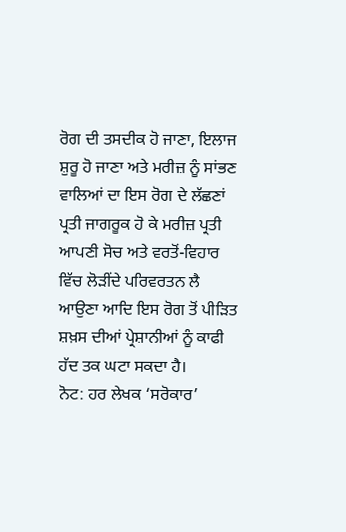ਰੋਗ ਦੀ ਤਸਦੀਕ ਹੋ ਜਾਣਾ, ਇਲਾਜ ਸ਼ੁਰੂ ਹੋ ਜਾਣਾ ਅਤੇ ਮਰੀਜ਼ ਨੂੰ ਸਾਂਭਣ ਵਾਲਿਆਂ ਦਾ ਇਸ ਰੋਗ ਦੇ ਲੱਛਣਾਂ ਪ੍ਰਤੀ ਜਾਗਰੂਕ ਹੋ ਕੇ ਮਰੀਜ਼ ਪ੍ਰਤੀ ਆਪਣੀ ਸੋਚ ਅਤੇ ਵਰਤੋਂ-ਵਿਹਾਰ ਵਿੱਚ ਲੋੜੀਂਦੇ ਪਰਿਵਰਤਨ ਲੈ ਆਉਣਾ ਆਦਿ ਇਸ ਰੋਗ ਤੋਂ ਪੀੜਿਤ ਸ਼ਖ਼ਸ ਦੀਆਂ ਪ੍ਰੇਸ਼ਾਨੀਆਂ ਨੂੰ ਕਾਫੀ ਹੱਦ ਤਕ ਘਟਾ ਸਕਦਾ ਹੈ।
ਨੋਟ: ਹਰ ਲੇਖਕ ‘ਸਰੋਕਾਰ’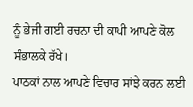ਨੂੰ ਭੇਜੀ ਗਈ ਰਚਨਾ ਦੀ ਕਾਪੀ ਆਪਣੇ ਕੋਲ ਸੰਭਾਲਕੇ ਰੱਖੇ।
ਪਾਠਕਾਂ ਨਾਲ ਆਪਣੇ ਵਿਚਾਰ ਸਾਂਝੇ ਕਰਨ ਲਈ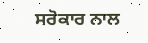ਸਰੋਕਾਰ ਨਾਲ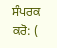ਸੰਪਰਕ ਕਰੋ: (